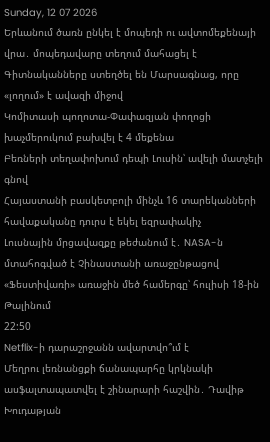Sunday, 12 07 2026
Երևանում ծառն ընկել է մոպեդի ու ավտոմեքենայի վրա․ մոպեդավարը տեղում մահացել է
Գիտնականները ստեղծել են Մարսագնաց, որը «լողում» է ավազի միջով
Կոմիտասի պողոտա-Փափազյան փողոցի խաչմերուկում բախվել է 4 մեքենա
Բեռների տեղափոխում դեպի Լուսին՝ ավելի մատչելի գնով
Հայաստանի բասկետբոլի մինչև 16 տարեկանների հավաքականը դուրս է եկել եզրափակիչ
Լուսնային մրցավազքը թեժանում է․ NASA-ն մտահոգված է Չինաստանի առաջընթացով
«Ֆեստիվառի» առաջին մեծ համերգը՝ հուլիսի 18-ին Թալինում
22:50
Netflix-ի դարաշրջանն ավարտվո՞ւմ է
Մեղրու լեռնանցքի ճանապարհը կրկնակի ասֆալտապատվել է շինարարի հաշվին․ Դավիթ Խուդաթյան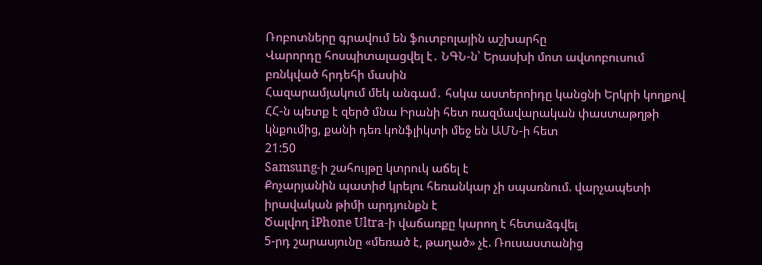Ռոբոտները գրավում են ֆուտբոլային աշխարհը
Վարորդը հոսպիտալացվել է․ ՆԳՆ-ն՝ Երասխի մոտ ավտոբուսում բռնկված հրդեհի մասին
Հազարամյակում մեկ անգամ․ հսկա աստերոիդը կանցնի Երկրի կողքով
ՀՀ-ն պետք է զերծ մնա Իրանի հետ ռազմավարական փաստաթղթի կնքումից, քանի դեռ կոնֆլիկտի մեջ են ԱՄՆ-ի հետ
21:50
Samsung-ի շահույթը կտրուկ աճել է
Քոչարյանին պատիժ կրելու հեռանկար չի սպառնում. վարչապետի իրավական թիմի արդյունքն է
Ծալվող iPhone Ultra-ի վաճառքը կարող է հետաձգվել
5-րդ շարասյունը «մեռած է, թաղած» չէ. Ռուսաստանից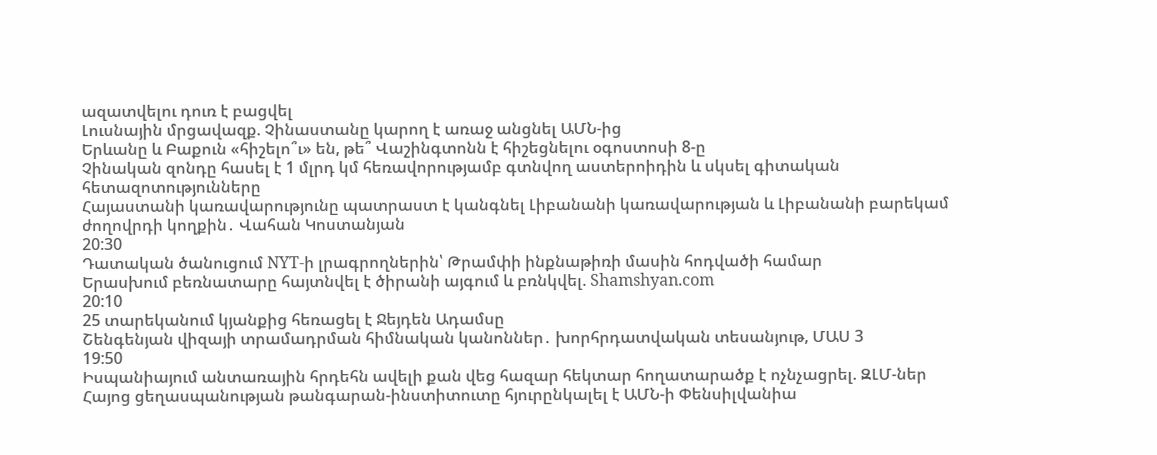ազատվելու դուռ է բացվել
Լուսնային մրցավազք. Չինաստանը կարող է առաջ անցնել ԱՄՆ-ից
Երևանը և Բաքուն «հիշելո՞ւ» են, թե՞ Վաշինգտոնն է հիշեցնելու օգոստոսի 8-ը
Չինական զոնդը հասել է 1 մլրդ կմ հեռավորությամբ գտնվող աստերոիդին և սկսել գիտական հետազոտությունները
Հայաստանի կառավարությունը պատրաստ է կանգնել Լիբանանի կառավարության և Լիբանանի բարեկամ ժողովրդի կողքին․ Վահան Կոստանյան
20:30
Դատական ծանուցում NYT-ի լրագրողներին՝ Թրամփի ինքնաթիռի մասին հոդվածի համար
Երասխում բեռնատարը հայտնվել է ծիրանի այգում և բռնկվել. Shamshyan.com
20:10
25 տարեկանում կյանքից հեռացել է Ջեյդեն Ադամսը
Շենգենյան վիզայի տրամադրման հիմնական կանոններ․ խորհրդատվական տեսանյութ, ՄԱՍ 3
19:50
Իսպանիայում անտառային հրդեհն ավելի քան վեց հազար հեկտար հողատարածք է ոչնչացրել. ԶԼՄ-ներ
Հայոց ցեղասպանության թանգարան-ինստիտուտը հյուրընկալել է ԱՄՆ-ի Փենսիլվանիա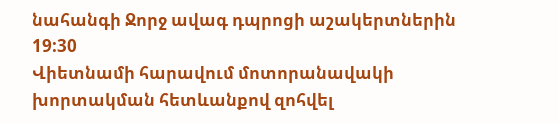նահանգի Ջորջ ավագ դպրոցի աշակերտներին
19:30
Վիետնամի հարավում մոտորանավակի խորտակման հետևանքով զոհվել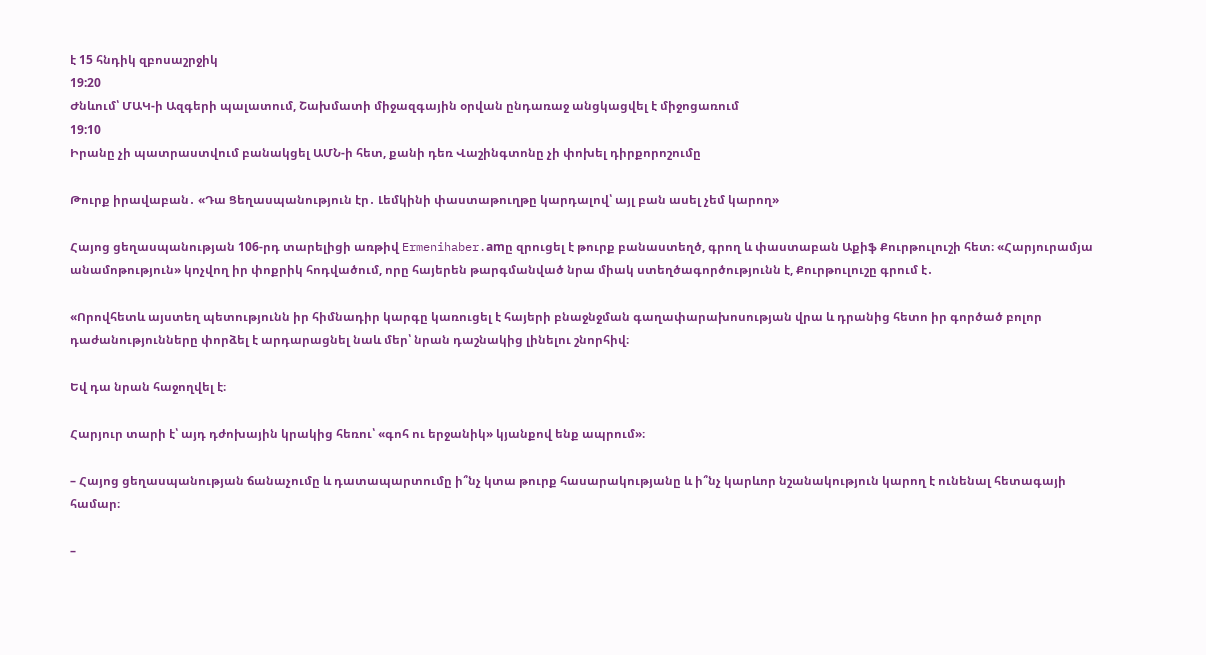է 15 հնդիկ զբոսաշրջիկ
19:20
Ժնևում՝ ՄԱԿ-ի Ազգերի պալատում, Շախմատի միջազգային օրվան ընդառաջ անցկացվել է միջոցառում
19:10
Իրանը չի պատրաստվում բանակցել ԱՄՆ-ի հետ, քանի դեռ Վաշինգտոնը չի փոխել դիրքորոշումը

Թուրք իրավաբան․ «Դա Ցեղասպանություն էր․ Լեմկինի փաստաթուղթը կարդալով՝ այլ բան ասել չեմ կարող»

Հայոց ցեղասպանության 106-րդ տարելիցի առթիվ Ermenihaber.amը զրուցել է թուրք բանաստեղծ, գրող և փաստաբան Աքիֆ Քուրթուլուշի հետ։ «Հարյուրամյա անամոթություն» կոչվող իր փոքրիկ հոդվածում, որը հայերեն թարգմանված նրա միակ ստեղծագործությունն է, Քուրթուլուշը գրում է․

«Որովհետև այստեղ պետությունն իր հիմնադիր կարգը կառուցել է հայերի բնաջնջման գաղափարախոսության վրա և դրանից հետո իր գործած բոլոր դաժանությունները փորձել է արդարացնել նաև մեր՝ նրան դաշնակից լինելու շնորհիվ։

Եվ դա նրան հաջողվել է։

Հարյուր տարի է՝ այդ դժոխային կրակից հեռու՝ «գոհ ու երջանիկ» կյանքով ենք ապրում»։

– Հայոց ցեղասպանության ճանաչումը և դատապարտումը ի՞նչ կտա թուրք հասարակությանը և ի՞նչ կարևոր նշանակություն կարող է ունենալ հետագայի համար։

–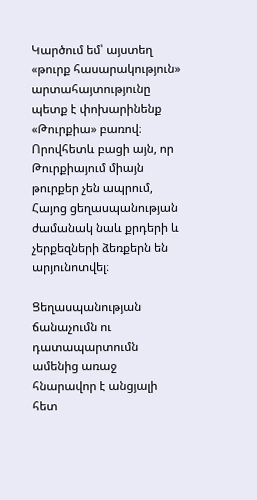Կարծում եմ՝ այստեղ «թուրք հասարակություն» արտահայտությունը պետք է փոխարինենք «Թուրքիա» բառով։ Որովհետև բացի այն, որ Թուրքիայում միայն թուրքեր չեն ապրում, Հայոց ցեղասպանության ժամանակ նաև քրդերի և չերքեզների ձեռքերն են արյունոտվել։

Ցեղասպանության ճանաչումն ու դատապարտումն ամենից առաջ հնարավոր է անցյալի հետ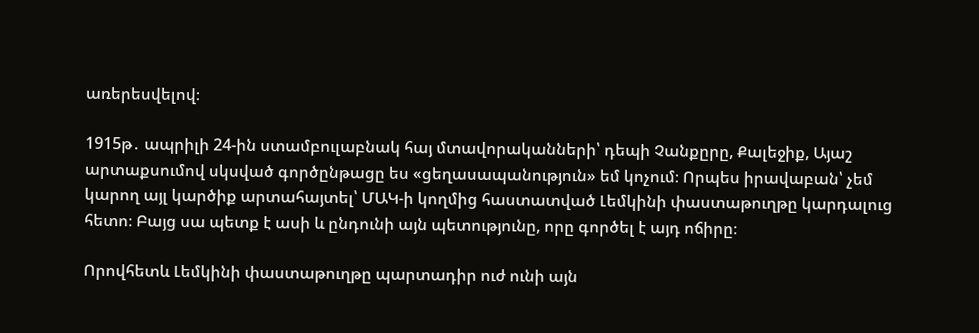առերեսվելով։

1915թ․ ապրիլի 24-ին ստամբուլաբնակ հայ մտավորականների՝ դեպի Չանքըրը, Քալեջիք, Այաշ արտաքսումով սկսված գործընթացը ես «ցեղասապանություն» եմ կոչում։ Որպես իրավաբան՝ չեմ կարող այլ կարծիք արտահայտել՝ ՄԱԿ-ի կողմից հաստատված Լեմկինի փաստաթուղթը կարդալուց հետո։ Բայց սա պետք է ասի և ընդունի այն պետությունը, որը գործել է այդ ոճիրը։

Որովհետև Լեմկինի փաստաթուղթը պարտադիր ուժ ունի այն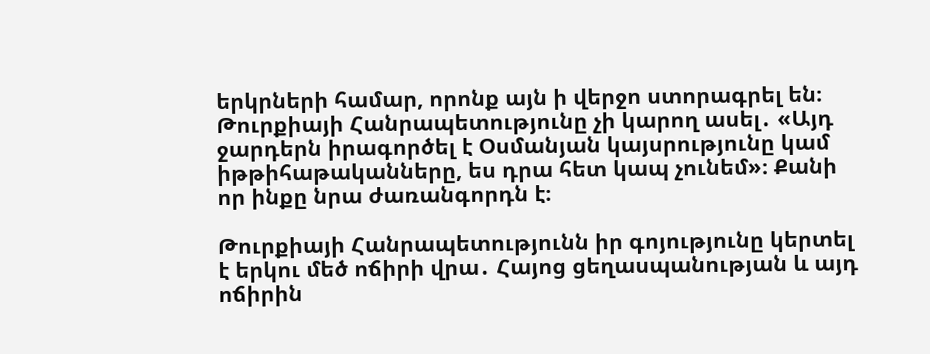երկրների համար, որոնք այն ի վերջո ստորագրել են։ Թուրքիայի Հանրապետությունը չի կարող ասել․ «Այդ ջարդերն իրագործել է Օսմանյան կայսրությունը կամ իթթիհաթականները, ես դրա հետ կապ չունեմ»։ Քանի որ ինքը նրա ժառանգորդն է։

Թուրքիայի Հանրապետությունն իր գոյությունը կերտել է երկու մեծ ոճիրի վրա․ Հայոց ցեղասպանության և այդ ոճիրին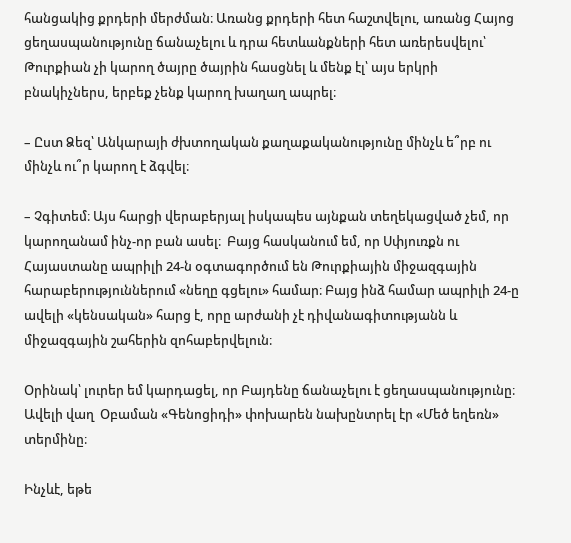հանցակից քրդերի մերժման։ Առանց քրդերի հետ հաշտվելու, առանց Հայոց ցեղասպանությունը ճանաչելու և դրա հետևանքների հետ առերեսվելու՝ Թուրքիան չի կարող ծայրը ծայրին հասցնել և մենք էլ՝ այս երկրի բնակիչներս, երբեք չենք կարող խաղաղ ապրել։

– Ըստ Ձեզ՝ Անկարայի ժխտողական քաղաքականությունը մինչև ե՞րբ ու մինչև ու՞ր կարող է ձգվել։

– Չգիտեմ։ Այս հարցի վերաբերյալ իսկապես այնքան տեղեկացված չեմ, որ կարողանամ ինչ-որ բան ասել։  Բայց հասկանում եմ, որ Սփյուռքն ու Հայաստանը ապրիլի 24-ն օգտագործում են Թուրքիային միջազգային հարաբերություններում «նեղը գցելու» համար։ Բայց ինձ համար ապրիլի 24-ը ավելի «կենսական» հարց է, որը արժանի չէ դիվանագիտությանն և միջազգային շահերին զոհաբերվելուն։

Օրինակ՝ լուրեր եմ կարդացել, որ Բայդենը ճանաչելու է ցեղասպանությունը։ Ավելի վաղ  Օբաման «Գենոցիդի» փոխարեն նախընտրել էր «Մեծ եղեռն» տերմինը։

Ինչևէ, եթե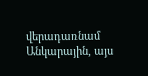վերադառնամ Անկարային, այս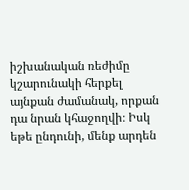իշխանական ռեժիմը կշարունակի հերքել այնքան ժամանակ, որքան դա նրան կհաջողվի։ Իսկ եթե ընդունի, մենք արդեն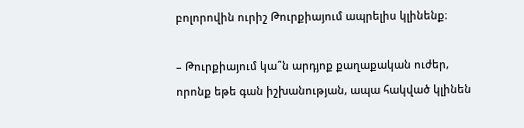բոլորովին ուրիշ Թուրքիայում ապրելիս կլինենք։

– Թուրքիայում կա՞ն արդյոք քաղաքական ուժեր, որոնք եթե գան իշխանության, ապա հակված կլինեն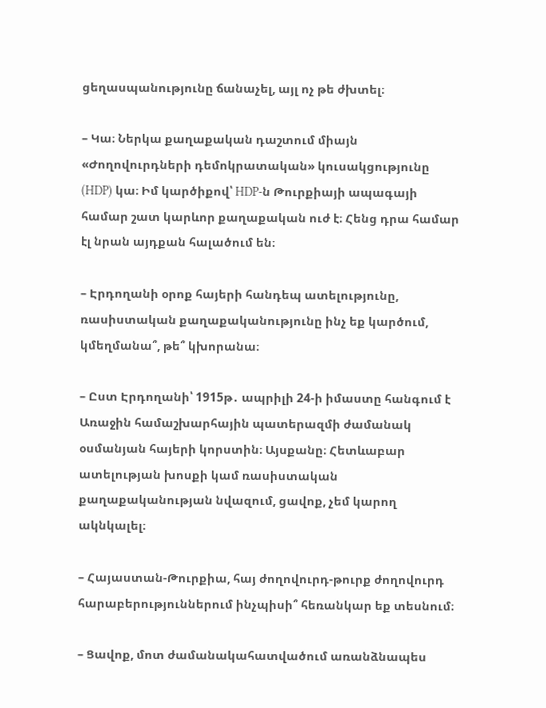ցեղասպանությունը ճանաչել, այլ ոչ թե ժխտել։

– Կա։ Ներկա քաղաքական դաշտում միայն «Ժողովուրդների դեմոկրատական» կուսակցությունը (HDP) կա։ Իմ կարծիքով՝ HDP-ն Թուրքիայի ապագայի համար շատ կարևոր քաղաքական ուժ է։ Հենց դրա համար էլ նրան այդքան հալածում են։

– Էրդողանի օրոք հայերի հանդեպ ատելությունը, ռասիստական քաղաքականությունը ինչ եք կարծում, կմեղմանա՞, թե՞ կխորանա։

– Ըստ Էրդողանի՝ 1915թ․ ապրիլի 24-ի իմաստը հանգում է  Առաջին համաշխարհային պատերազմի ժամանակ օսմանյան հայերի կորստին։ Այսքանը։ Հետևաբար ատելության խոսքի կամ ռասիստական քաղաքականության նվազում, ցավոք, չեմ կարող ակնկալել։

– Հայաստան-Թուրքիա, հայ ժողովուրդ-թուրք ժողովուրդ հարաբերություններում ինչպիսի՞ հեռանկար եք տեսնում։

– Ցավոք, մոտ ժամանակահատվածում առանձնապես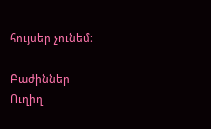հույսեր չունեմ։

Բաժիններ
Ուղիղ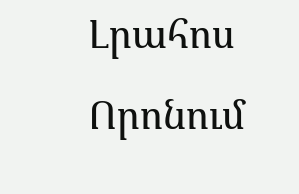Լրահոս
Որոնում